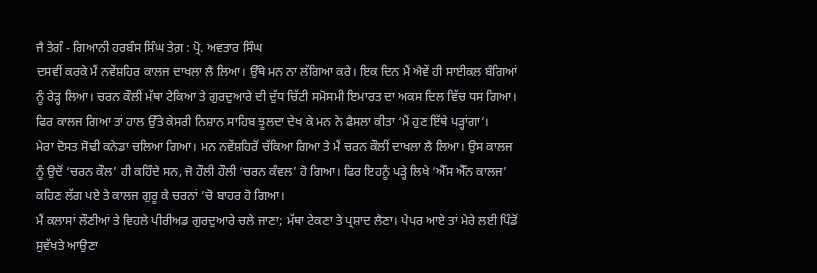ਜੈ ਤੇਗੰ - ਗਿਆਨੀ ਹਰਬੰਸ ਸਿੰਘ ਤੇਗ਼ : ਪ੍ਰੋ. ਅਵਤਾਰ ਸਿੰਘ
ਦਸਵੀਂ ਕਰਕੇ ਮੈਂ ਨਵੇਂਸ਼ਹਿਰ ਕਾਲਜ ਦਾਖਲਾ ਲੈ ਲਿਆ। ਉੱਥੇ ਮਨ ਨਾ ਲੱਗਿਆ ਕਰੇ। ਇਕ ਦਿਨ ਮੈਂ ਐਵੇਂ ਹੀ ਸਾਈਕਲ ਬੰਗਿਆਂ ਨੂੰ ਰੇੜ੍ਹ ਲਿਆ। ਚਰਨ ਕੌਲੀਂ ਮੱਥਾ ਟੇਕਿਆ ਤੇ ਗੁਰਦੁਆਰੇ ਦੀ ਦੁੱਧ ਚਿੱਟੀ ਸਮੋਸਮੀ ਇਮਾਰਤ ਦਾ ਅਕਸ ਦਿਲ ਵਿੱਚ ਧਸ ਗਿਆ। ਫਿਰ ਕਾਲਜ ਗਿਆ ਤਾਂ ਹਾਲ ਉੱਤੇ ਕੇਸਰੀ ਨਿਸ਼ਾਨ ਸਾਹਿਬ ਝੂਲਦਾ ਦੇਖ ਕੇ ਮਨ ਨੇ ਫੈਸਲਾ ਕੀਤਾ ‘ਮੈਂ ਹੁਣ ਇੱਥੇ ਪੜ੍ਹਾਂਗਾ’।
ਮੇਰਾ ਦੋਸਤ ਸੋਢੀ ਕਨੇਡਾ ਚਲਿਆ ਗਿਆ। ਮਨ ਨਵੇਂਸ਼ਹਿਰੋਂ ਚੱਕਿਆ ਗਿਆ ਤੇ ਮੈਂ ਚਰਨ ਕੌਲੀਂ ਦਾਖਲਾ ਲੈ ਲਿਆ। ਉਸ ਕਾਲਜ ਨੂੰ ਉਦੋਂ ‘ਚਰਨ ਕੌਲ’ ਹੀ ਕਹਿੰਦੇ ਸਨ, ਜੋ ਹੌਲੀ ਹੌਲੀ ‘ਚਰਨ ਕੰਵਲ’ ਹੋ ਗਿਆ। ਫਿਰ ਇਹਨੂੰ ਪੜ੍ਹੇ ਲਿਖੇ ‘ਐੱਸ ਐੱਨ ਕਾਲਜ’ ਕਹਿਣ ਲੱਗ ਪਏ ਤੇ ਕਾਲਜ ਗੁਰੂ ਕੇ ਚਰਨਾਂ ’ਚੋ ਬਾਹਰ ਹੋ ਗਿਆ।
ਮੈਂ ਕਲਾਸਾਂ ਲੌਣੀਆਂ ਤੇ ਵਿਹਲੇ ਪੀਰੀਅਡ ਗੁਰਦੁਆਰੇ ਚਲੇ ਜਾਣਾ; ਮੱਥਾ ਟੇਕਣਾ ਤੇ ਪ੍ਰਸ਼ਾਦ ਲੈਣਾ। ਪੇਪਰ ਆਏ ਤਾਂ ਮੇਰੇ ਲਈ ਪਿੰਡੋਂ ਸੁਵੱਖਤੇ ਆਉਣਾ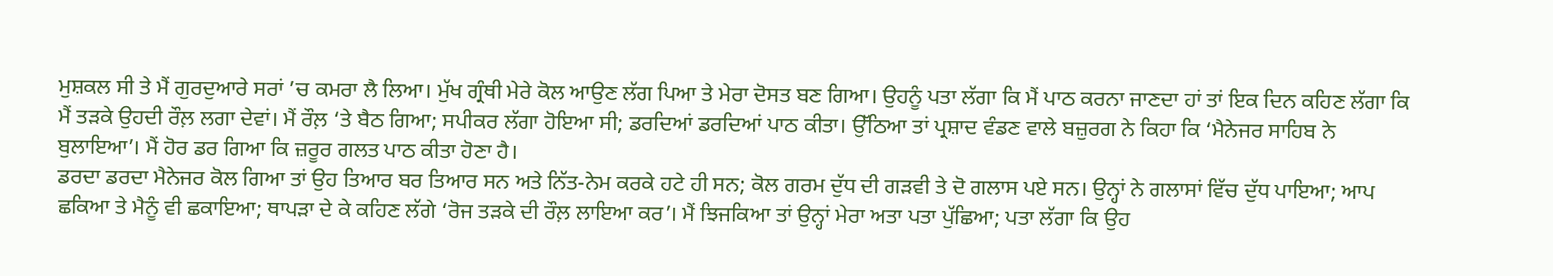ਮੁਸ਼ਕਲ ਸੀ ਤੇ ਮੈਂ ਗੁਰਦੁਆਰੇ ਸਰਾਂ ’ਚ ਕਮਰਾ ਲੈ ਲਿਆ। ਮੁੱਖ ਗ੍ਰੰਥੀ ਮੇਰੇ ਕੋਲ ਆਉਣ ਲੱਗ ਪਿਆ ਤੇ ਮੇਰਾ ਦੋਸਤ ਬਣ ਗਿਆ। ਉਹਨੂੰ ਪਤਾ ਲੱਗਾ ਕਿ ਮੈਂ ਪਾਠ ਕਰਨਾ ਜਾਣਦਾ ਹਾਂ ਤਾਂ ਇਕ ਦਿਨ ਕਹਿਣ ਲੱਗਾ ਕਿ ਮੈਂ ਤੜਕੇ ਉਹਦੀ ਰੌਲ਼ ਲਗਾ ਦੇਵਾਂ। ਮੈਂ ਰੌਲ਼ ‘ਤੇ ਬੈਠ ਗਿਆ; ਸਪੀਕਰ ਲੱਗਾ ਹੋਇਆ ਸੀ; ਡਰਦਿਆਂ ਡਰਦਿਆਂ ਪਾਠ ਕੀਤਾ। ਉੱਠਿਆ ਤਾਂ ਪ੍ਰਸ਼ਾਦ ਵੰਡਣ ਵਾਲੇ ਬਜ਼ੁਰਗ ਨੇ ਕਿਹਾ ਕਿ ‘ਮੈਨੇਜਰ ਸਾਹਿਬ ਨੇ ਬੁਲਾਇਆ’। ਮੈਂ ਹੋਰ ਡਰ ਗਿਆ ਕਿ ਜ਼ਰੂਰ ਗਲਤ ਪਾਠ ਕੀਤਾ ਹੋਣਾ ਹੈ।
ਡਰਦਾ ਡਰਦਾ ਮੈਨੇਜਰ ਕੋਲ ਗਿਆ ਤਾਂ ਉਹ ਤਿਆਰ ਬਰ ਤਿਆਰ ਸਨ ਅਤੇ ਨਿੱਤ-ਨੇਮ ਕਰਕੇ ਹਟੇ ਹੀ ਸਨ; ਕੋਲ ਗਰਮ ਦੁੱਧ ਦੀ ਗੜਵੀ ਤੇ ਦੋ ਗਲਾਸ ਪਏ ਸਨ। ਉਨ੍ਹਾਂ ਨੇ ਗਲਾਸਾਂ ਵਿੱਚ ਦੁੱਧ ਪਾਇਆ; ਆਪ ਛਕਿਆ ਤੇ ਮੈਨੂੰ ਵੀ ਛਕਾਇਆ; ਥਾਪੜਾ ਦੇ ਕੇ ਕਹਿਣ ਲੱਗੇ ‘ਰੋਜ ਤੜਕੇ ਦੀ ਰੌਲ਼ ਲਾਇਆ ਕਰ’। ਮੈਂ ਝਿਜਕਿਆ ਤਾਂ ਉਨ੍ਹਾਂ ਮੇਰਾ ਅਤਾ ਪਤਾ ਪੁੱਛਿਆ; ਪਤਾ ਲੱਗਾ ਕਿ ਉਹ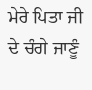ਮੇਰੇ ਪਿਤਾ ਜੀ ਦੇ ਚੰਗੇ ਜਾਣੂੰ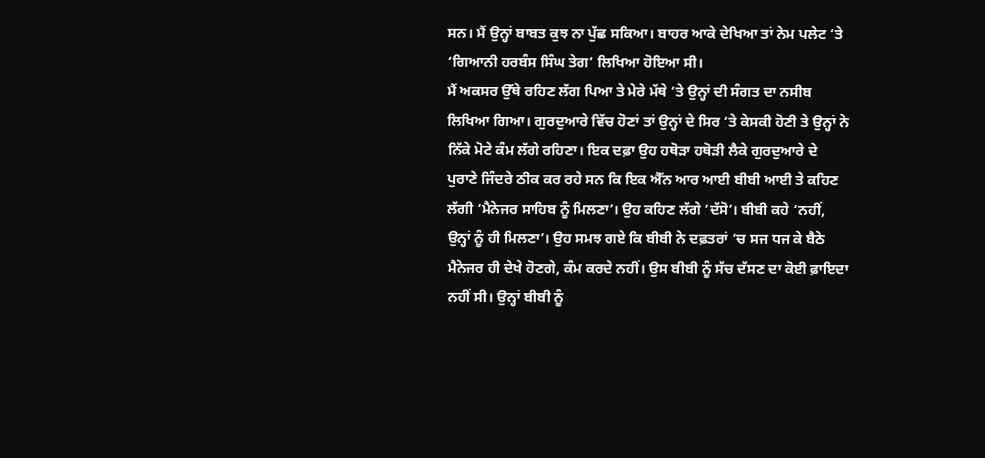ਸਨ। ਮੈਂ ਉਨ੍ਹਾਂ ਬਾਬਤ ਕੁਝ ਨਾ ਪੁੱਛ ਸਕਿਆ। ਬਾਹਰ ਆਕੇ ਦੇਖਿਆ ਤਾਂ ਨੇਮ ਪਲੇਟ ‘ਤੇ ‘ਗਿਆਨੀ ਹਰਬੰਸ ਸਿੰਘ ਤੇਗ’ ਲਿਖਿਆ ਹੋਇਆ ਸੀ।
ਮੈਂ ਅਕਸਰ ਉੱਥੇ ਰਹਿਣ ਲੱਗ ਪਿਆ ਤੇ ਮੇਰੇ ਮੱਥੇ ‘ਤੇ ਉਨ੍ਹਾਂ ਦੀ ਸੰਗਤ ਦਾ ਨਸੀਬ ਲਿਖਿਆ ਗਿਆ। ਗੁਰਦੁਆਰੇ ਵਿੱਚ ਹੋਣਾਂ ਤਾਂ ਉਨ੍ਹਾਂ ਦੇ ਸਿਰ ‘ਤੇ ਕੇਸਕੀ ਹੋਣੀ ਤੇ ਉਨ੍ਹਾਂ ਨੇ ਨਿੱਕੇ ਮੋਟੇ ਕੰਮ ਲੱਗੇ ਰਹਿਣਾ। ਇਕ ਦਫ਼ਾ ਉਹ ਹਥੋੜਾ ਹਥੋੜੀ ਲੈਕੇ ਗੁਰਦੁਆਰੇ ਦੇ ਪੁਰਾਣੇ ਜਿੰਦਰੇ ਠੀਕ ਕਰ ਰਹੇ ਸਨ ਕਿ ਇਕ ਐੱਨ ਆਰ ਆਈ ਬੀਬੀ ਆਈ ਤੇ ਕਹਿਣ ਲੱਗੀ ‘ਮੈਨੇਜਰ ਸਾਹਿਬ ਨੂੰ ਮਿਲਣਾ’। ਉਹ ਕਹਿਣ ਲੱਗੇ ‘ਦੱਸੋ’। ਬੀਬੀ ਕਹੇ ‘ਨਹੀਂ, ਉਨ੍ਹਾਂ ਨੂੰ ਹੀ ਮਿਲਣਾ’। ਉਹ ਸਮਝ ਗਏ ਕਿ ਬੀਬੀ ਨੇ ਦਫ਼ਤਰਾਂ ‘ਚ ਸਜ ਧਜ ਕੇ ਬੈਠੇ ਮੈਨੇਜਰ ਹੀ ਦੇਖੇ ਹੋਣਗੇ, ਕੰਮ ਕਰਦੇ ਨਹੀਂ। ਉਸ ਬੀਬੀ ਨੂੰ ਸੱਚ ਦੱਸਣ ਦਾ ਕੋਈ ਫ਼ਾਇਦਾ ਨਹੀਂ ਸੀ। ਉਨ੍ਹਾਂ ਬੀਬੀ ਨੂੰ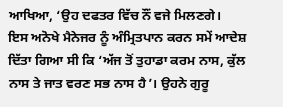ਆਖਿਆ, ‘ਉਹ ਦਫਤਰ ਵਿੱਚ ਨੌਂ ਵਜੇ ਮਿਲਣਗੇ।
ਇਸ ਅਨੋਖੇ ਮੈਨੇਜਰ ਨੂੰ ਅੰਮ੍ਰਿਤਪਾਨ ਕਰਨ ਸਮੇਂ ਆਦੇਸ਼ ਦਿੱਤਾ ਗਿਆ ਸੀ ਕਿ ‘ਅੱਜ ਤੋਂ ਤੁਹਾਡਾ ਕਰਮ ਨਾਸ, ਕੁੱਲ ਨਾਸ ਤੇ ਜਾਤ ਵਰਣ ਸਭ ਨਾਸ ਹੈ’। ਉਹਨੇ ਗੁਰੂ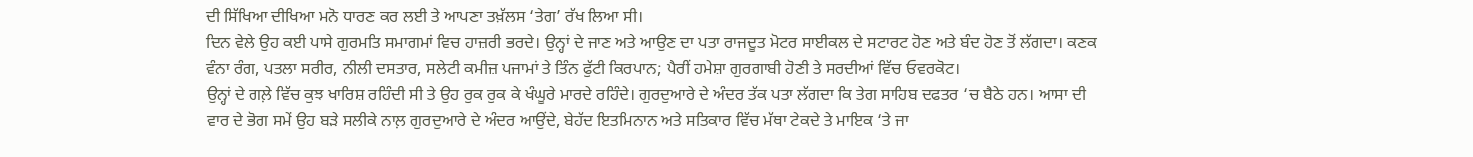ਦੀ ਸਿੱਖਿਆ ਦੀਖਿਆ ਮਨੋ ਧਾਰਣ ਕਰ ਲਈ ਤੇ ਆਪਣਾ ਤਖ਼ੱਲਸ ‘ਤੇਗ’ ਰੱਖ ਲਿਆ ਸੀ।
ਦਿਨ ਵੇਲੇ ਉਹ ਕਈ ਪਾਸੇ ਗੁਰਮਤਿ ਸਮਾਗਮਾਂ ਵਿਚ ਹਾਜ਼ਰੀ ਭਰਦੇ। ਉਨ੍ਹਾਂ ਦੇ ਜਾਣ ਅਤੇ ਆਉਣ ਦਾ ਪਤਾ ਰਾਜਦੂਤ ਮੋਟਰ ਸਾਈਕਲ ਦੇ ਸਟਾਰਟ ਹੋਣ ਅਤੇ ਬੰਦ ਹੋਣ ਤੋਂ ਲੱਗਦਾ। ਕਣਕ ਵੰਨਾ ਰੰਗ, ਪਤਲਾ ਸਰੀਰ, ਨੀਲੀ ਦਸਤਾਰ, ਸਲੇਟੀ ਕਮੀਜ਼ ਪਜਾਮਾਂ ਤੇ ਤਿੰਨ ਫੁੱਟੀ ਕਿਰਪਾਨ; ਪੈਰੀਂ ਹਮੇਸ਼ਾ ਗੁਰਗਾਬੀ ਹੋਣੀ ਤੇ ਸਰਦੀਆਂ ਵਿੱਚ ਓਵਰਕੋਟ।
ਉਨ੍ਹਾਂ ਦੇ ਗਲ਼ੇ ਵਿੱਚ ਕੁਝ ਖਾਰਿਸ਼ ਰਹਿੰਦੀ ਸੀ ਤੇ ਉਹ ਰੁਕ ਰੁਕ ਕੇ ਖੰਘੂਰੇ ਮਾਰਦੇ ਰਹਿੰਦੇ। ਗੁਰਦੁਆਰੇ ਦੇ ਅੰਦਰ ਤੱਕ ਪਤਾ ਲੱਗਦਾ ਕਿ ਤੇਗ ਸਾਹਿਬ ਦਫਤਰ ‘ਚ ਬੈਠੇ ਹਨ। ਆਸਾ ਦੀ ਵਾਰ ਦੇ ਭੋਗ ਸਮੇਂ ਉਹ ਬੜੇ ਸਲੀਕੇ ਨਾਲ਼ ਗੁਰਦੁਆਰੇ ਦੇ ਅੰਦਰ ਆਉਂਦੇ, ਬੇਹੱਦ ਇਤਮਿਨਾਨ ਅਤੇ ਸਤਿਕਾਰ ਵਿੱਚ ਮੱਥਾ ਟੇਕਦੇ ਤੇ ਮਾਇਕ ‘ਤੇ ਜਾ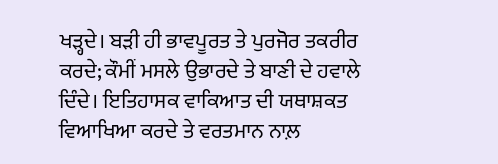ਖੜ੍ਹਦੇ। ਬੜੀ ਹੀ ਭਾਵਪੂਰਤ ਤੇ ਪੁਰਜੋਰ ਤਕਰੀਰ ਕਰਦੇ; ਕੌਮੀਂ ਮਸਲੇ ਉਭਾਰਦੇ ਤੇ ਬਾਣੀ ਦੇ ਹਵਾਲੇ ਦਿੰਦੇ। ਇਤਿਹਾਸਕ ਵਾਕਿਆਤ ਦੀ ਯਥਾਸ਼ਕਤ ਵਿਆਖਿਆ ਕਰਦੇ ਤੇ ਵਰਤਮਾਨ ਨਾਲ਼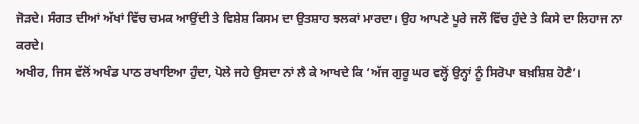ਜੋੜਦੇ। ਸੰਗਤ ਦੀਆਂ ਅੱਖਾਂ ਵਿੱਚ ਚਮਕ ਆਉਂਦੀ ਤੇ ਵਿਸ਼ੇਸ਼ ਕਿਸਮ ਦਾ ਉਤਸ਼ਾਹ ਝਲਕਾਂ ਮਾਰਦਾ। ਉਹ ਆਪਣੇ ਪੂਰੇ ਜਲੌ ਵਿੱਚ ਹੁੰਦੇ ਤੇ ਕਿਸੇ ਦਾ ਲਿਹਾਜ ਨਾ ਕਰਦੇ।
ਅਖੀਰ, ਜਿਸ ਵੱਲੋਂ ਅਖੰਡ ਪਾਠ ਰਖਾਇਆ ਹੁੰਦਾ, ਪੋਲੇ ਜਹੇ ਉਸਦਾ ਨਾਂ ਲੈ ਕੇ ਆਖਦੇ ਕਿ ‘ਅੱਜ ਗੁਰੂ ਘਰ ਵਲ੍ਹੋਂ ਉਨ੍ਹਾਂ ਨੂੰ ਸਿਰੋਪਾ ਬਖ਼ਸ਼ਿਸ਼ ਹੋਣੈ’।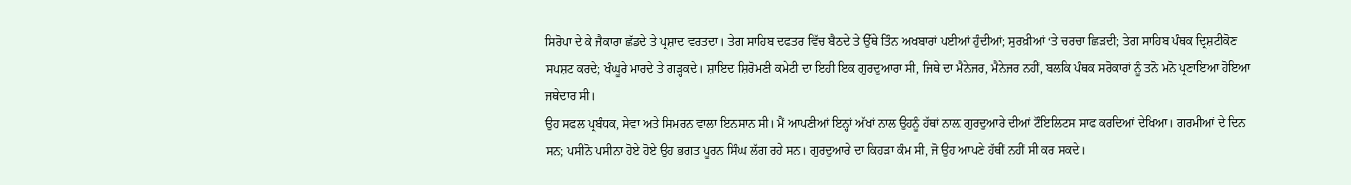ਸਿਰੋਪਾ ਦੇ ਕੇ ਜੈਕਾਰਾ ਛੱਡਦੇ ਤੇ ਪ੍ਰਸ਼ਾਦ ਵਰਤਦਾ। ਤੇਗ ਸਾਹਿਬ ਦਫਤਰ ਵਿੱਚ ਬੈਠਦੇ ਤੇ ਉੱਥੇ ਤਿੰਨ ਅਖਬਾਰਾਂ ਪਈਆਂ ਹੁੰਦੀਆਂ; ਸੁਰਖ਼ੀਆਂ ‘ਤੇ ਚਰਚਾ ਛਿੜਦੀ; ਤੇਗ ਸਾਹਿਬ ਪੰਥਕ ਦ੍ਰਿਸ਼ਟੀਕੋਣ ਸਪਸ਼ਟ ਕਰਦੇ; ਖੰਘੂਰੇ ਮਾਰਦੇ ਤੇ ਗੜ੍ਹਕਦੇ। ਸ਼ਾਇਦ ਸ਼ਿਰੋਮਣੀ ਕਮੇਟੀ ਦਾ ਇਹੀ ਇਕ ਗੁਰਦੁਆਰਾ ਸੀ, ਜਿਥੇ ਦਾ ਮੈਨੇਜਰ, ਮੈਨੇਜਰ ਨਹੀਂ, ਬਲਕਿ ਪੰਥਕ ਸਰੋਕਾਰਾਂ ਨੂੰ ਤਨੋ ਮਨੋ ਪ੍ਰਣਾਇਆ ਹੋਇਆ ਜਥੇਦਾਰ ਸੀ।
ਉਹ ਸਫਲ ਪ੍ਰਬੰਧਕ, ਸੇਵਾ ਅਤੇ ਸਿਮਰਨ ਵਾਲਾ ਇਨਸਾਨ ਸੀ। ਮੈਂ ਆਪਣੀਆਂ ਇਨ੍ਹਾਂ ਅੱਖਾਂ ਨਾਲ ਉਹਨੂੰ ਹੱਥਾਂ ਨਾਲ਼ ਗੁਰਦੁਆਰੇ ਦੀਆਂ ਟੌਇਲਿਟਸ ਸਾਫ ਕਰਦਿਆਂ ਦੇਖਿਆ। ਗਰਮੀਆਂ ਦੇ ਦਿਨ ਸਨ; ਪਸੀਨੋ ਪਸੀਨਾ ਹੋਏ ਹੋਏ ਉਹ ਭਗਤ ਪੂਰਨ ਸਿੰਘ ਲੱਗ ਰਹੇ ਸਨ। ਗੁਰਦੁਆਰੇ ਦਾ ਕਿਹੜਾ ਕੰਮ ਸੀ, ਜੋ ਉਹ ਆਪਣੇ ਹੱਥੀਂ ਨਹੀਂ ਸੀ ਕਰ ਸਕਦੇ।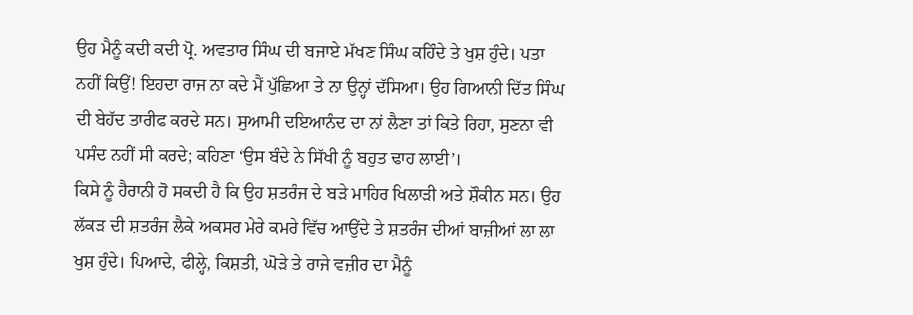ਉਹ ਮੈਨੂੰ ਕਦੀ ਕਦੀ ਪ੍ਰੋ. ਅਵਤਾਰ ਸਿੰਘ ਦੀ ਬਜਾਏ ਮੱਖਣ ਸਿੰਘ ਕਹਿੰਦੇ ਤੇ ਖੁਸ਼ ਹੁੰਦੇ। ਪਤਾ ਨਹੀਂ ਕਿਉਂ! ਇਹਦਾ ਰਾਜ ਨਾ ਕਦੇ ਮੈਂ ਪੁੱਛਿਆ ਤੇ ਨਾ ਉਨ੍ਹਾਂ ਦੱਸਿਆ। ਉਹ ਗਿਆਨੀ ਦਿੱਤ ਸਿੰਘ ਦੀ ਬੇਹੱਦ ਤਾਰੀਫ ਕਰਦੇ ਸਨ। ਸੁਆਮੀ ਦਇਆਨੰਦ ਦਾ ਨਾਂ ਲੈਣਾ ਤਾਂ ਕਿਤੇ ਰਿਹਾ, ਸੁਣਨਾ ਵੀ ਪਸੰਦ ਨਹੀਂ ਸੀ ਕਰਦੇ; ਕਹਿਣਾ ‘ਉਸ ਬੰਦੇ ਨੇ ਸਿੱਖੀ ਨੂੰ ਬਹੁਤ ਢਾਹ ਲਾਈ’।
ਕਿਸੇ ਨੂੰ ਹੈਰਾਨੀ ਹੋ ਸਕਦੀ ਹੈ ਕਿ ਉਹ ਸ਼ਤਰੰਜ ਦੇ ਬੜੇ ਮਾਹਿਰ ਖਿਲਾੜੀ ਅਤੇ ਸ਼ੌਕੀਨ ਸਨ। ਉਹ ਲੱਕੜ ਦੀ ਸ਼ਤਰੰਜ ਲੈਕੇ ਅਕਸਰ ਮੇਰੇ ਕਮਰੇ ਵਿੱਚ ਆਉਂਦੇ ਤੇ ਸ਼ਤਰੰਜ ਦੀਆਂ ਬਾਜ਼ੀਆਂ ਲਾ ਲਾ ਖੁਸ਼ ਹੁੰਦੇ। ਪਿਆਦੇ, ਫੀਲ੍ਹੇ, ਕਿਸ਼ਤੀ, ਘੋੜੇ ਤੇ ਰਾਜੇ ਵਜ਼ੀਰ ਦਾ ਮੈਨੂੰ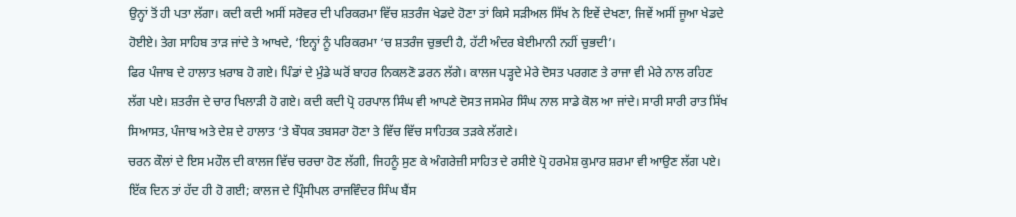ਉਨ੍ਹਾਂ ਤੋਂ ਹੀ ਪਤਾ ਲੱਗਾ। ਕਦੀ ਕਦੀ ਅਸੀਂ ਸਰੋਵਰ ਦੀ ਪਰਿਕਰਮਾ ਵਿੱਚ ਸ਼ਤਰੰਜ ਖੇਡਦੇ ਹੋਣਾ ਤਾਂ ਕਿਸੇ ਸੜੀਅਲ ਸਿੱਖ ਨੇ ਇਵੇਂ ਦੇਖਣਾ, ਜਿਵੇਂ ਅਸੀਂ ਜੂਆ ਖੇਡਦੇ ਹੋਈਏ। ਤੇਗ ਸਾਹਿਬ ਤਾੜ ਜਾਂਦੇ ਤੇ ਆਖਦੇ, ‘ਇਨ੍ਹਾਂ ਨੂੰ ਪਰਿਕਰਮਾ ‘ਚ ਸ਼ਤਰੰਜ ਚੁਭਦੀ ਹੈ, ਹੱਟੀ ਅੰਦਰ ਬੇਈਮਾਨੀ ਨਹੀਂ ਚੁਭਦੀ’।
ਫਿਰ ਪੰਜਾਬ ਦੇ ਹਾਲਾਤ ਖ਼ਰਾਬ ਹੋ ਗਏ। ਪਿੰਡਾਂ ਦੇ ਮੁੰਡੇ ਘਰੋਂ ਬਾਹਰ ਨਿਕਲਣੋ ਡਰਨ ਲੱਗੇ। ਕਾਲਜ ਪੜ੍ਹਦੇ ਮੇਰੇ ਦੋਸਤ ਪਰਗਣ ਤੇ ਰਾਜਾ ਵੀ ਮੇਰੇ ਨਾਲ ਰਹਿਣ ਲੱਗ ਪਏ। ਸ਼ਤਰੰਜ ਦੇ ਚਾਰ ਖਿਲਾੜੀ ਹੋ ਗਏ। ਕਦੀ ਕਦੀ ਪ੍ਰੋ ਹਰਪਾਲ ਸਿੰਘ ਵੀ ਆਪਣੇ ਦੋਸਤ ਜਸਮੇਰ ਸਿੰਘ ਨਾਲ ਸਾਡੇ ਕੋਲ ਆ ਜਾਂਦੇ। ਸਾਰੀ ਸਾਰੀ ਰਾਤ ਸਿੱਖ ਸਿਆਸਤ, ਪੰਜਾਬ ਅਤੇ ਦੇਸ਼ ਦੇ ਹਾਲਾਤ ‘ਤੇ ਬੌਧਕ ਤਬਸਰਾ ਹੋਣਾ ਤੇ ਵਿੱਚ ਵਿੱਚ ਸਾਹਿਤਕ ਤੜਕੇ ਲੱਗਣੇ।
ਚਰਨ ਕੌਲਾਂ ਦੇ ਇਸ ਮਹੌਲ ਦੀ ਕਾਲਜ ਵਿੱਚ ਚਰਚਾ ਹੋਣ ਲੱਗੀ, ਜਿਹਨੂੰ ਸੁਣ ਕੇ ਅੰਗਰੇਜ਼ੀ ਸਾਹਿਤ ਦੇ ਰਸੀਏ ਪ੍ਰੋ ਹਰਮੇਸ਼ ਕੁਮਾਰ ਸ਼ਰਮਾ ਵੀ ਆਉਣ ਲੱਗ ਪਏ। ਇੱਕ ਦਿਨ ਤਾਂ ਹੱਦ ਹੀ ਹੋ ਗਈ; ਕਾਲਜ ਦੇ ਪ੍ਰਿੰਸੀਪਲ ਰਾਜਵਿੰਦਰ ਸਿੰਘ ਬੈਂਸ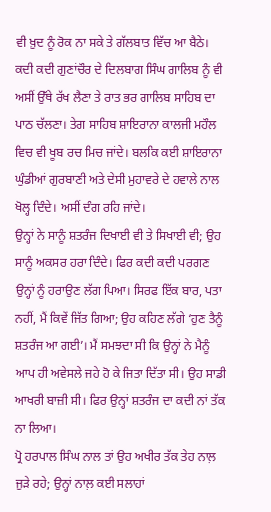ਵੀ ਖ਼ੁਦ ਨੂੰ ਰੋਕ ਨਾ ਸਕੇ ਤੇ ਗੱਲਬਾਤ ਵਿੱਚ ਆ ਬੈਠੇ।
ਕਦੀ ਕਦੀ ਗੁਣਾਂਚੌਰ ਦੇ ਦਿਲਬਾਗ ਸਿੰਘ ਗਾਲਿਬ ਨੂੰ ਵੀ ਅਸੀਂ ਉੱਥੇ ਰੱਖ ਲੈਣਾ ਤੇ ਰਾਤ ਭਰ ਗਾਲਿਬ ਸਾਹਿਬ ਦਾ ਪਾਠ ਚੱਲਣਾ। ਤੇਗ ਸਾਹਿਬ ਸ਼ਾਇਰਾਨਾ ਕਾਲਜੀ ਮਹੌਲ ਵਿਚ ਵੀ ਖੂਬ ਰਚ ਮਿਚ ਜਾਂਦੇ। ਬਲਕਿ ਕਈ ਸ਼ਾਇਰਾਨਾ ਘੁੰਡੀਆਂ ਗੁਰਬਾਣੀ ਅਤੇ ਦੇਸੀ ਮੁਹਾਵਰੇ ਦੇ ਹਵਾਲੇ ਨਾਲ ਖੋਲ੍ਹ ਦਿੰਦੇ। ਅਸੀਂ ਦੰਗ ਰਹਿ ਜਾਂਦੇ।
ਉਨ੍ਹਾਂ ਨੇ ਸਾਨੂੰ ਸ਼ਤਰੰਜ ਦਿਖਾਈ ਵੀ ਤੇ ਸਿਖਾਈ ਵੀ; ਉਹ ਸਾਨੂੰ ਅਕਸਰ ਹਰਾ ਦਿੰਦੇ। ਫਿਰ ਕਦੀ ਕਦੀ ਪਰਗਣ ਉਨ੍ਹਾਂ ਨੂੰ ਹਰਾਉਣ ਲੱਗ ਪਿਆ। ਸਿਰਫ ਇੱਕ ਬਾਰ, ਪਤਾ ਨਹੀਂ, ਮੈਂ ਕਿਵੇਂ ਜਿੱਤ ਗਿਆ; ਉਹ ਕਹਿਣ ਲੱਗੇ ‘ਹੁਣ ਤੈਨੂੰ ਸ਼ਤਰੰਜ ਆ ਗਈ’। ਮੈਂ ਸਮਝਦਾ ਸੀ ਕਿ ਉਨ੍ਹਾਂ ਨੇ ਮੈਨੂੰ ਆਪ ਹੀ ਅਵੇਸਲੇ ਜਹੇ ਹੋ ਕੇ ਜਿਤਾ ਦਿੱਤਾ ਸੀ। ਉਹ ਸਾਡੀ ਆਖਰੀ ਬਾਜ਼ੀ ਸੀ। ਫਿਰ ਉਨ੍ਹਾਂ ਸ਼ਤਰੰਜ ਦਾ ਕਦੀ ਨਾਂ ਤੱਕ ਨਾ ਲਿਆ।
ਪ੍ਰੋ ਹਰਪਾਲ ਸਿੰਘ ਨਾਲ ਤਾਂ ਉਹ ਅਖੀਰ ਤੱਕ ਤੇਹ ਨਾਲ਼ ਜੁੜੇ ਰਹੇ; ਉਨ੍ਹਾਂ ਨਾਲ਼ ਕਈ ਸਲਾਹਾਂ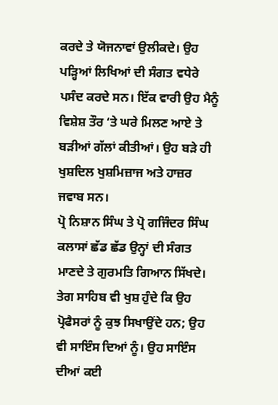ਕਰਦੇ ਤੇ ਯੋਜਨਾਵਾਂ ਉਲੀਕਦੇ। ਉਹ ਪੜ੍ਹਿਆਂ ਲਿਖਿਆਂ ਦੀ ਸੰਗਤ ਵਧੇਰੇ ਪਸੰਦ ਕਰਦੇ ਸਨ। ਇੱਕ ਵਾਰੀ ਉਹ ਮੈਨੂੰ ਵਿਸ਼ੇਸ਼ ਤੌਰ ‘ਤੇ ਘਰੇ ਮਿਲਣ ਆਏ ਤੇ ਬੜੀਆਂ ਗੱਲਾਂ ਕੀਤੀਆਂ। ਉਹ ਬੜੇ ਹੀ ਖੁਸ਼ਦਿਲ ਖੁਸ਼ਮਿਜ਼ਾਜ ਅਤੇ ਹਾਜ਼ਰ ਜਵਾਬ ਸਨ।
ਪ੍ਰੋ ਨਿਸ਼ਾਨ ਸਿੰਘ ਤੇ ਪ੍ਰੋ ਗਜਿੰਦਰ ਸਿੰਘ ਕਲਾਸਾਂ ਛੱਡ ਛੱਡ ਉਨ੍ਹਾਂ ਦੀ ਸੰਗਤ ਮਾਣਦੇ ਤੇ ਗੁਰਮਤਿ ਗਿਆਨ ਸਿੱਖਦੇ। ਤੇਗ ਸਾਹਿਬ ਵੀ ਖੁਸ਼ ਹੁੰਦੇ ਕਿ ਉਹ ਪ੍ਰੋਫੈਸਰਾਂ ਨੂੰ ਕੁਝ ਸਿਖਾਉਂਦੇ ਹਨ; ਉਹ ਵੀ ਸਾਇੰਸ ਦਿਆਂ ਨੂੰ। ਉਹ ਸਾਇੰਸ ਦੀਆਂ ਕਈ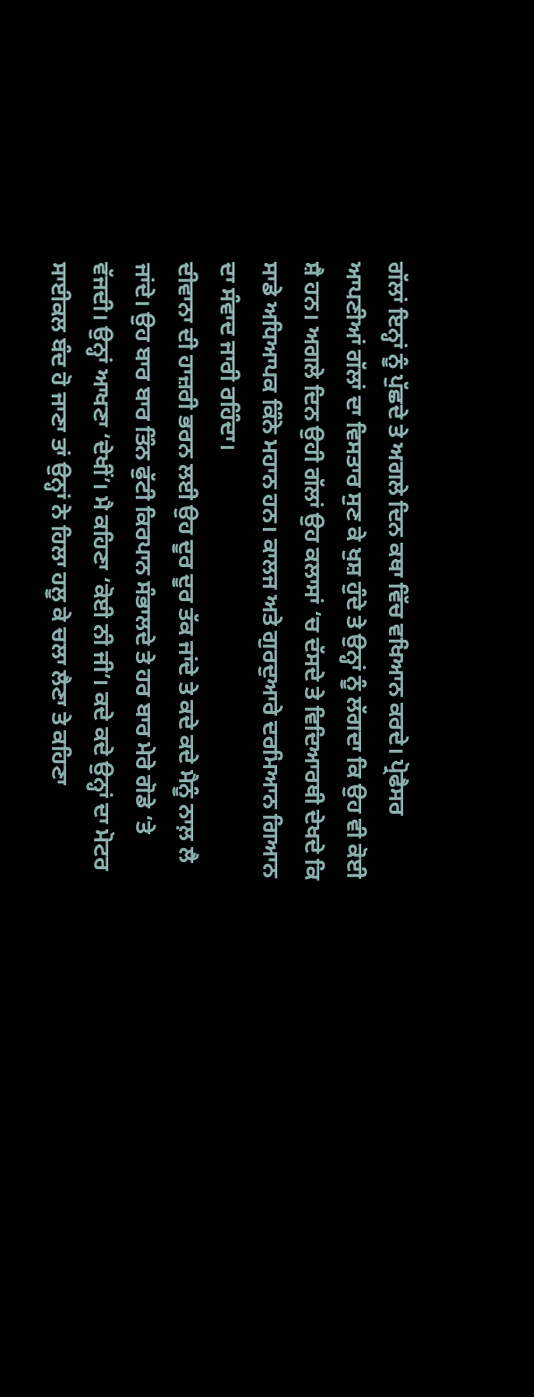ਗੱਲਾਂ ਇਨ੍ਹਾਂ ਨੂੰ ਪੁੱਛਦੇ ਤੇ ਅਗਲੇ ਦਿਨ ਕਥਾ ਵਿੱਚ ਵਖਿਆਨ ਕਰਦੇ। ਪ੍ਰੋਫੈਸਰ ਆਪਣੀਆਂ ਗੱਲਾਂ ਦਾ ਵਿਸਤਾਰ ਸੁਣ ਕੇ ਖੁਸ਼ ਹੁੰਦੇ ਤੇ ਉਨ੍ਹਾਂ ਨੂੰ ਲੱਗਦਾ ਕਿ ਉਹ ਵੀ ਕੋਈ ਸ਼ੈ ਹਨ। ਅਗਲੇ ਦਿਨ ਉਹੀ ਗੱਲਾਂ ਉਹ ਕਲਾਸਾਂ ‘ਚ ਦੱਸਦੇ ਤੇ ਵਿਦਿਆਰਥੀ ਦੇਖਦੇ ਕਿ ਸਾਡੇ ਅਧਿਆਪਕ ਕਿੰਨੇ ਮਹਾਨ ਹਨ। ਕਾਲਜ ਅਤੇ ਗੁਰਦੁਆਰੇ ਦਰਮਿਆਨ ਗਿਆਨ ਦਾ ਸੰਵਾਦ ਜਾਰੀ ਰਹਿੰਦਾ।
ਦੀਵਾਨਾ ਦੀ ਹਾਜ਼ਰੀ ਭਰਨ ਲਈ ਉਹ ਦੂਰ ਦੂਰ ਤੱਕ ਜਾਂਦੇ ਤੇ ਕਦੇ ਕਦੇ ਮੈਨੂੰ ਨਾਲ਼ ਲੈ ਜਾਂਦੇ। ਉਹ ਬਾਰ ਬਾਰ ਤਿੰਨ ਫੁੱਟੀ ਕਿਰਪਾਨ ਸੰਭਾਲਦੇ ਤੇ ਹਰ ਬਾਰ ਮੇਰੇ ਗੋਡੇ ‘ਤੇ ਵੱਜਦੀ। ਉਨ੍ਹਾਂ ਆਖਣਾ ‘ਦੇਖੀਂ’। ਮੈ ਕਹਿਣਾ ‘ਕੋਈ ਨੀ ਜੀ’। ਕਦੇ ਕਦੇ ਉਨ੍ਹਾਂ ਦਾ ਮੋਟਰ ਸਾਈਕਲ ਬੰਦ ਹੋ ਜਾਣਾ ਤਾਂ ਉਨ੍ਹਾਂ ਨੇ ਹਿਲਾ ਹਲੂ ਕੇ ਚਲਾ ਲੈਣਾ ਤੇ ਕਹਿਣਾ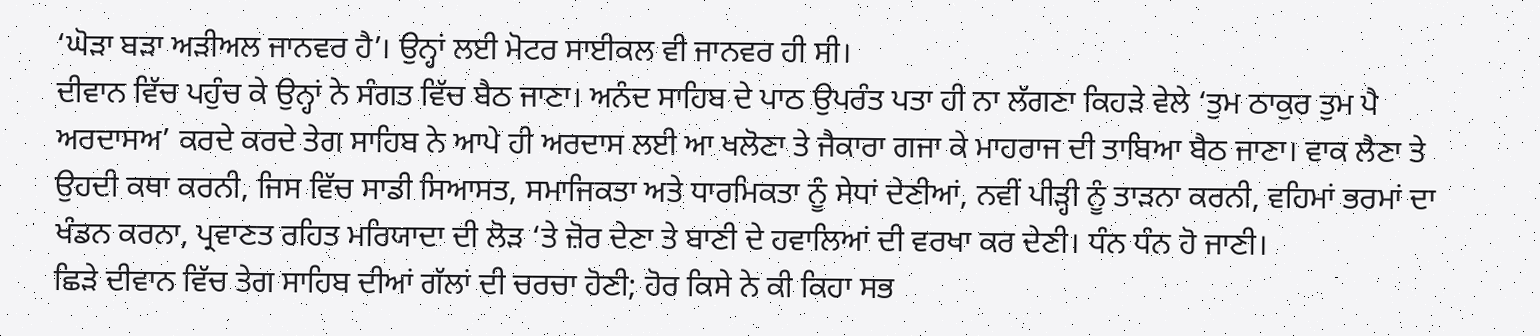‘ਘੋੜਾ ਬੜਾ ਅੜੀਅਲ ਜਾਨਵਰ ਹੈ’। ਉਨ੍ਹਾਂ ਲਈ ਮੋਟਰ ਸਾਈਕਲ ਵੀ ਜਾਨਵਰ ਹੀ ਸੀ।
ਦੀਵਾਨ ਵਿੱਚ ਪਹੁੰਚ ਕੇ ਉਨ੍ਹਾਂ ਨੇ ਸੰਗਤ ਵਿੱਚ ਬੈਠ ਜਾਣਾ। ਅਨੰਦ ਸਾਹਿਬ ਦੇ ਪਾਠ ਉਪਰੰਤ ਪਤਾ ਹੀ ਨਾ ਲੱਗਣਾ ਕਿਹੜੇ ਵੇਲੇ ‘ਤੁਮ ਠਾਕੁਰ ਤੁਮ ਪੈ ਅਰਦਾਸਅ’ ਕਰਦੇ ਕਰਦੇ ਤੇਗ ਸਾਹਿਬ ਨੇ ਆਪੇ ਹੀ ਅਰਦਾਸ ਲਈ ਆ ਖਲੋਣਾ ਤੇ ਜੈਕਾਰਾ ਗਜਾ ਕੇ ਮਾਹਰਾਜ ਦੀ ਤਾਬਿਆ ਬੈਠ ਜਾਣਾ। ਵਾਕ ਲੈਣਾ ਤੇ ਉਹਦੀ ਕਥਾ ਕਰਨੀ, ਜਿਸ ਵਿੱਚ ਸਾਡੀ ਸਿਆਸਤ, ਸਮਾਜਿਕਤਾ ਅਤੇ ਧਾਰਮਿਕਤਾ ਨੂੰ ਸੇਧਾਂ ਦੇਣੀਆਂ, ਨਵੀਂ ਪੀੜ੍ਹੀ ਨੂੰ ਤਾੜਨਾ ਕਰਨੀ, ਵਹਿਮਾਂ ਭਰਮਾਂ ਦਾ ਖੰਡਨ ਕਰਨਾ, ਪ੍ਰਵਾਣਤ ਰਹਿਤ ਮਰਿਯਾਦਾ ਦੀ ਲੋੜ ‘ਤੇ ਜ਼ੋਰ ਦੇਣਾ ਤੇ ਬਾਣੀ ਦੇ ਹਵਾਲਿਆਂ ਦੀ ਵਰਖਾ ਕਰ ਦੇਣੀ। ਧੰਨ ਧੰਨ ਹੋ ਜਾਣੀ।
ਛਿੜੇ ਦੀਵਾਨ ਵਿੱਚ ਤੇਗ ਸਾਹਿਬ ਦੀਆਂ ਗੱਲਾਂ ਦੀ ਚਰਚਾ ਹੋਣੀ; ਹੋਰ ਕਿਸੇ ਨੇ ਕੀ ਕਿਹਾ ਸਭ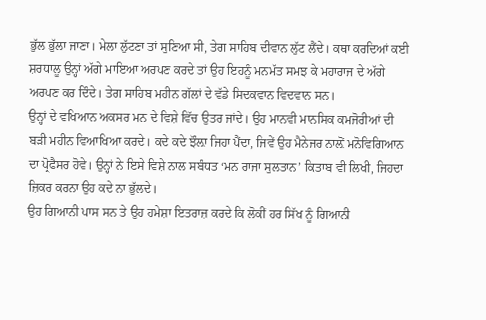ਭੁੱਲ ਭੁੱਲਾ ਜਾਣਾ। ਮੇਲਾ ਲੁੱਟਣਾ ਤਾਂ ਸੁਣਿਆ ਸੀ, ਤੇਗ ਸਾਹਿਬ ਦੀਵਾਨ ਲੁੱਟ ਲੈਂਦੇ। ਕਥਾ ਕਰਦਿਆਂ ਕਈ ਸ਼ਰਧਾਲੂ ਉਨ੍ਹਾਂ ਅੱਗੇ ਮਾਇਆ ਅਰਪਣ ਕਰਦੇ ਤਾਂ ਉਹ ਇਹਨੂੰ ਮਨਮੱਤ ਸਮਝ ਕੇ ਮਹਾਰਾਜ ਦੇ ਅੱਗੇ ਅਰਪਣ ਕਰ ਦਿੰਦੇ। ਤੇਗ ਸਾਹਿਬ ਮਹੀਨ ਗੱਲਾਂ ਦੇ ਵੱਡੇ ਸਿਦਕਵਾਨ ਵਿਦਵਾਨ ਸਨ।
ਉਨ੍ਹਾਂ ਦੇ ਵਖਿਆਨ ਅਕਸਰ ਮਨ ਦੇ ਵਿਸ਼ੇ ਵਿੱਚ ਉਤਰ ਜਾਂਦੇ। ਉਹ ਮਾਨਵੀ ਮਾਨਸਿਕ ਕਮਜੋਰੀਆਂ ਦੀ ਬੜੀ ਮਹੀਨ ਵਿਆਖਿਆ ਕਰਦੇ। ਕਦੇ ਕਦੇ ਝੌਲ਼ਾ ਜਿਹਾ ਪੈਂਦਾ, ਜਿਵੇਂ ਉਹ ਮੈਨੇਜਰ ਨਾਲ਼ੋਂ ਮਨੋਵਿਗਿਆਨ ਦਾ ਪ੍ਰੋਫੈਸਰ ਹੋਵੇ। ਉਨ੍ਹਾਂ ਨੇ ਇਸੇ ਵਿਸ਼ੇ ਨਾਲ ਸਬੰਧਤ ‘ਮਨ ਰਾਜਾ ਸੁਲਤਾਨ’ ਕਿਤਾਬ ਵੀ ਲਿਖੀ, ਜਿਹਦਾ ਜ਼ਿਕਰ ਕਰਨਾ ਉਹ ਕਦੇ ਨਾ ਭੁੱਲਦੇ।
ਉਹ ਗਿਆਨੀ ਪਾਸ ਸਨ ਤੇ ਉਹ ਹਮੇਸ਼ਾ ਇਤਰਾਜ਼ ਕਰਦੇ ਕਿ ਲੋਕੀਂ ਹਰ ਸਿੱਖ ਨੂੰ ਗਿਆਨੀ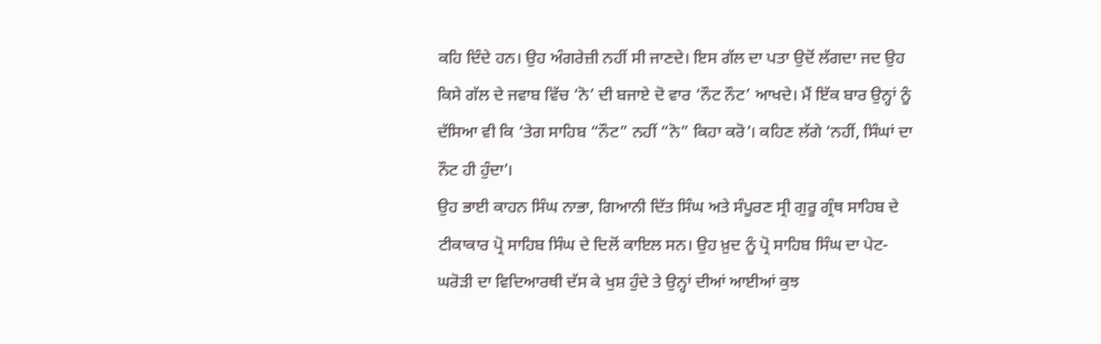ਕਹਿ ਦਿੰਦੇ ਹਨ। ਉਹ ਅੰਗਰੇਜ਼ੀ ਨਹੀਂ ਸੀ ਜਾਣਦੇ। ਇਸ ਗੱਲ ਦਾ ਪਤਾ ਉਦੋਂ ਲੱਗਦਾ ਜਦ ਉਹ ਕਿਸੇ ਗੱਲ ਦੇ ਜਵਾਬ ਵਿੱਚ ‘ਨੋ’ ਦੀ ਬਜਾਏ ਦੋ ਵਾਰ ‘ਨੌਟ ਨੌਟ’ ਆਖਦੇ। ਮੈਂ ਇੱਕ ਬਾਰ ਉਨ੍ਹਾਂ ਨੂੰ ਦੱਸਿਆ ਵੀ ਕਿ ‘ਤੇਗ ਸਾਹਿਬ “ਨੌਟ” ਨਹੀਂ “ਨੋ” ਕਿਹਾ ਕਰੋ’। ਕਹਿਣ ਲੱਗੇ ‘ਨਹੀਂ, ਸਿੰਘਾਂ ਦਾ ਨੌਟ ਹੀ ਹੁੰਦਾ’।
ਉਹ ਭਾਈ ਕਾਹਨ ਸਿੰਘ ਨਾਭਾ, ਗਿਆਨੀ ਦਿੱਤ ਸਿੰਘ ਅਤੇ ਸੰਪੂਰਣ ਸ੍ਰੀ ਗੁਰੂ ਗ੍ਰੰਥ ਸਾਹਿਬ ਦੇ ਟੀਕਾਕਾਰ ਪ੍ਰੋ ਸਾਹਿਬ ਸਿੰਘ ਦੇ ਦਿਲੋਂ ਕਾਇਲ ਸਨ। ਉਹ ਖ਼ੁਦ ਨੂੰ ਪ੍ਰੋ ਸਾਹਿਬ ਸਿੰਘ ਦਾ ਪੇਟ-ਘਰੋੜੀ ਦਾ ਵਿਦਿਆਰਥੀ ਦੱਸ ਕੇ ਖੁਸ਼ ਹੁੰਦੇ ਤੇ ਉਨ੍ਹਾਂ ਦੀਆਂ ਆਈਆਂ ਕੁਝ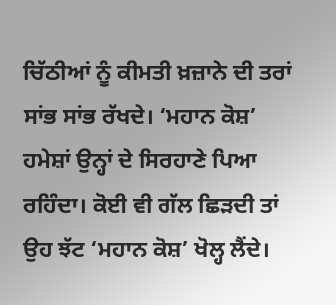ਚਿੱਠੀਆਂ ਨੂੰ ਕੀਮਤੀ ਖ਼ਜ਼ਾਨੇ ਦੀ ਤਰਾਂ ਸਾਂਭ ਸਾਂਭ ਰੱਖਦੇ। ‘ਮਹਾਨ ਕੋਸ਼’ ਹਮੇਸ਼ਾਂ ਉਨ੍ਹਾਂ ਦੇ ਸਿਰਹਾਣੇ ਪਿਆ ਰਹਿੰਦਾ। ਕੋਈ ਵੀ ਗੱਲ ਛਿੜਦੀ ਤਾਂ ਉਹ ਝੱਟ ‘ਮਹਾਨ ਕੋਸ਼’ ਖੋਲ੍ਹ ਲੈਂਦੇ।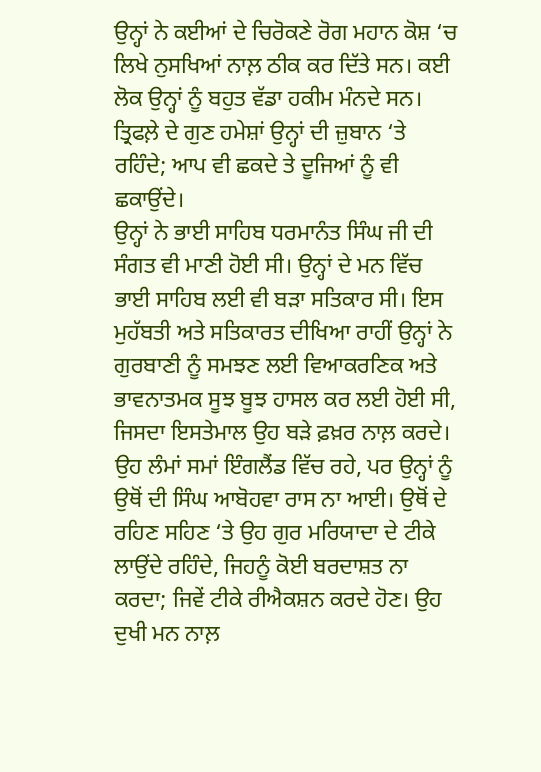ਉਨ੍ਹਾਂ ਨੇ ਕਈਆਂ ਦੇ ਚਿਰੋਕਣੇ ਰੋਗ ਮਹਾਨ ਕੋਸ਼ ‘ਚ ਲਿਖੇ ਨੁਸਖਿਆਂ ਨਾਲ਼ ਠੀਕ ਕਰ ਦਿੱਤੇ ਸਨ। ਕਈ ਲੋਕ ਉਨ੍ਹਾਂ ਨੂੰ ਬਹੁਤ ਵੱਡਾ ਹਕੀਮ ਮੰਨਦੇ ਸਨ। ਤ੍ਰਿਫਲ਼ੇ ਦੇ ਗੁਣ ਹਮੇਸ਼ਾਂ ਉਨ੍ਹਾਂ ਦੀ ਜ਼ੁਬਾਨ ‘ਤੇ ਰਹਿੰਦੇ; ਆਪ ਵੀ ਛਕਦੇ ਤੇ ਦੂਜਿਆਂ ਨੂੰ ਵੀ ਛਕਾਉਂਦੇ।
ਉਨ੍ਹਾਂ ਨੇ ਭਾਈ ਸਾਹਿਬ ਧਰਮਾਨੰਤ ਸਿੰਘ ਜੀ ਦੀ ਸੰਗਤ ਵੀ ਮਾਣੀ ਹੋਈ ਸੀ। ਉਨ੍ਹਾਂ ਦੇ ਮਨ ਵਿੱਚ ਭਾਈ ਸਾਹਿਬ ਲਈ ਵੀ ਬੜਾ ਸਤਿਕਾਰ ਸੀ। ਇਸ ਮੁਹੱਬਤੀ ਅਤੇ ਸਤਿਕਾਰਤ ਦੀਖਿਆ ਰਾਹੀਂ ਉਨ੍ਹਾਂ ਨੇ ਗੁਰਬਾਣੀ ਨੂੰ ਸਮਝਣ ਲਈ ਵਿਆਕਰਣਿਕ ਅਤੇ ਭਾਵਨਾਤਮਕ ਸੂਝ ਬੂਝ ਹਾਸਲ ਕਰ ਲਈ ਹੋਈ ਸੀ, ਜਿਸਦਾ ਇਸਤੇਮਾਲ ਉਹ ਬੜੇ ਫ਼ਖ਼ਰ ਨਾਲ਼ ਕਰਦੇ।
ਉਹ ਲੰਮਾਂ ਸਮਾਂ ਇੰਗਲੈਂਡ ਵਿੱਚ ਰਹੇ, ਪਰ ਉਨ੍ਹਾਂ ਨੂੰ ਉਥੋਂ ਦੀ ਸਿੰਘ ਆਬੋਹਵਾ ਰਾਸ ਨਾ ਆਈ। ਉਥੋਂ ਦੇ ਰਹਿਣ ਸਹਿਣ ‘ਤੇ ਉਹ ਗੁਰ ਮਰਿਯਾਦਾ ਦੇ ਟੀਕੇ ਲਾਉਂਦੇ ਰਹਿੰਦੇ, ਜਿਹਨੂੰ ਕੋਈ ਬਰਦਾਸ਼ਤ ਨਾ ਕਰਦਾ; ਜਿਵੇਂ ਟੀਕੇ ਰੀਐਕਸ਼ਨ ਕਰਦੇ ਹੋਣ। ਉਹ ਦੁਖੀ ਮਨ ਨਾਲ਼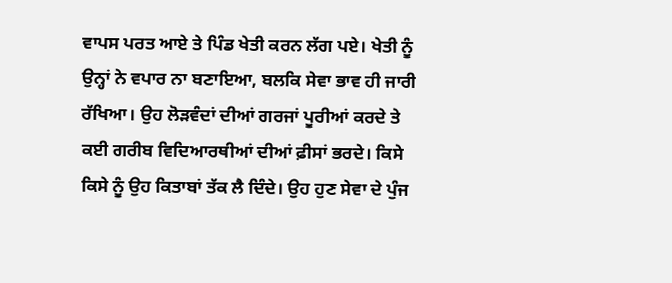ਵਾਪਸ ਪਰਤ ਆਏ ਤੇ ਪਿੰਡ ਖੇਤੀ ਕਰਨ ਲੱਗ ਪਏ। ਖੇਤੀ ਨੂੰ ਉਨ੍ਹਾਂ ਨੇ ਵਪਾਰ ਨਾ ਬਣਾਇਆ, ਬਲਕਿ ਸੇਵਾ ਭਾਵ ਹੀ ਜਾਰੀ ਰੱਖਿਆ। ਉਹ ਲੋੜਵੰਦਾਂ ਦੀਆਂ ਗਰਜਾਂ ਪੂਰੀਆਂ ਕਰਦੇ ਤੇ ਕਈ ਗਰੀਬ ਵਿਦਿਆਰਥੀਆਂ ਦੀਆਂ ਫ਼ੀਸਾਂ ਭਰਦੇ। ਕਿਸੇ ਕਿਸੇ ਨੂੰ ਉਹ ਕਿਤਾਬਾਂ ਤੱਕ ਲੈ ਦਿੰਦੇ। ਉਹ ਹੁਣ ਸੇਵਾ ਦੇ ਪੁੰਜ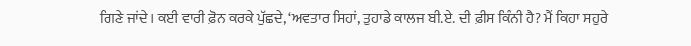ਗਿਣੇ ਜਾਂਦੇ। ਕਈ ਵਾਰੀ ਫ਼ੋਨ ਕਰਕੇ ਪੁੱਛਦੇ, ‘ਅਵਤਾਰ ਸਿਹਾਂ, ਤੁਹਾਡੇ ਕਾਲਜ ਬੀ.ਏ. ਦੀ ਫ਼ੀਸ ਕਿੰਨੀ ਹੈ? ਮੈਂ ਕਿਹਾ ਸਹੁਰੇ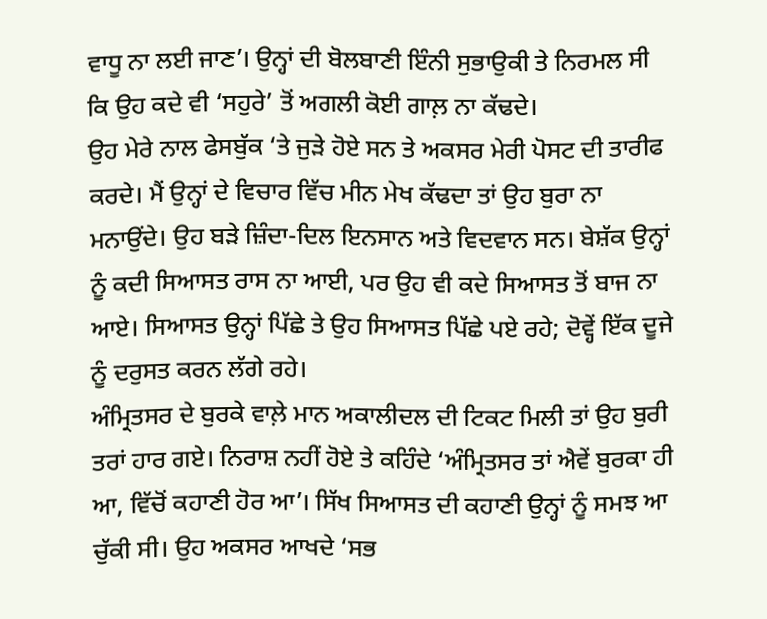ਵਾਧੂ ਨਾ ਲਈ ਜਾਣ’। ਉਨ੍ਹਾਂ ਦੀ ਬੋਲਬਾਣੀ ਇੰਨੀ ਸੁਭਾਉਕੀ ਤੇ ਨਿਰਮਲ ਸੀ ਕਿ ਉਹ ਕਦੇ ਵੀ ‘ਸਹੁਰੇ’ ਤੋਂ ਅਗਲੀ ਕੋਈ ਗਾਲ਼ ਨਾ ਕੱਢਦੇ।
ਉਹ ਮੇਰੇ ਨਾਲ ਫੇਸਬੁੱਕ ‘ਤੇ ਜੁੜੇ ਹੋਏ ਸਨ ਤੇ ਅਕਸਰ ਮੇਰੀ ਪੋਸਟ ਦੀ ਤਾਰੀਫ ਕਰਦੇ। ਮੈਂ ਉਨ੍ਹਾਂ ਦੇ ਵਿਚਾਰ ਵਿੱਚ ਮੀਨ ਮੇਖ ਕੱਢਦਾ ਤਾਂ ਉਹ ਬੁਰਾ ਨਾ ਮਨਾਉਂਦੇ। ਉਹ ਬੜੇ ਜ਼ਿੰਦਾ-ਦਿਲ ਇਨਸਾਨ ਅਤੇ ਵਿਦਵਾਨ ਸਨ। ਬੇਸ਼ੱਕ ਉਨ੍ਹਾਂ ਨੂੰ ਕਦੀ ਸਿਆਸਤ ਰਾਸ ਨਾ ਆਈ, ਪਰ ਉਹ ਵੀ ਕਦੇ ਸਿਆਸਤ ਤੋਂ ਬਾਜ ਨਾ ਆਏ। ਸਿਆਸਤ ਉਨ੍ਹਾਂ ਪਿੱਛੇ ਤੇ ਉਹ ਸਿਆਸਤ ਪਿੱਛੇ ਪਏ ਰਹੇ; ਦੋਵ੍ਹੇਂ ਇੱਕ ਦੂਜੇ ਨੂੰ ਦਰੁਸਤ ਕਰਨ ਲੱਗੇ ਰਹੇ।
ਅੰਮ੍ਰਿਤਸਰ ਦੇ ਬੁਰਕੇ ਵਾਲ਼ੇ ਮਾਨ ਅਕਾਲੀਦਲ ਦੀ ਟਿਕਟ ਮਿਲੀ ਤਾਂ ਉਹ ਬੁਰੀ ਤਰਾਂ ਹਾਰ ਗਏ। ਨਿਰਾਸ਼ ਨਹੀਂ ਹੋਏ ਤੇ ਕਹਿੰਦੇ ‘ਅੰਮ੍ਰਿਤਸਰ ਤਾਂ ਐਵੇਂ ਬੁਰਕਾ ਹੀ ਆ, ਵਿੱਚੋਂ ਕਹਾਣੀ ਹੋਰ ਆ’। ਸਿੱਖ ਸਿਆਸਤ ਦੀ ਕਹਾਣੀ ਉਨ੍ਹਾਂ ਨੂੰ ਸਮਝ ਆ ਚੁੱਕੀ ਸੀ। ਉਹ ਅਕਸਰ ਆਖਦੇ ‘ਸਭ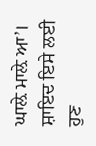ਘਾਲ਼ੇ ਮਾਲ਼ੇ ਆ’। ਸ਼ਾਇਦ ਇਸੇ ਲਈ ਹੁਣ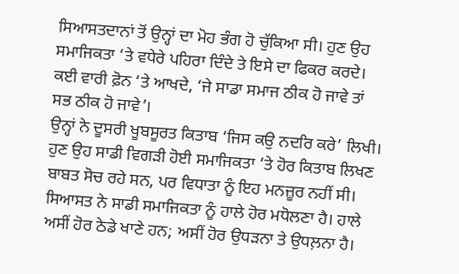ਸਿਆਸਤਦਾਨਾਂ ਤੋਂ ਉਨ੍ਹਾਂ ਦਾ ਮੋਹ ਭੰਗ ਹੋ ਚੁੱਕਿਆ ਸੀ। ਹੁਣ ਉਹ ਸਮਾਜਿਕਤਾ ‘ਤੇ ਵਧੇਰੇ ਪਹਿਰਾ ਦਿੰਦੇ ਤੇ ਇਸੇ ਦਾ ਫਿਕਰ ਕਰਦੇ। ਕਈ ਵਾਰੀ ਫ਼ੋਨ ‘ਤੇ ਆਖਦੇ, ‘ਜੇ ਸਾਡਾ ਸਮਾਜ ਠੀਕ ਹੋ ਜਾਵੇ ਤਾਂ ਸਭ ਠੀਕ ਹੋ ਜਾਵੇ’।
ਉਨ੍ਹਾਂ ਨੇ ਦੂਸਰੀ ਖੂਬਸੂਰਤ ਕਿਤਾਬ ‘ਜਿਸ ਕਉ ਨਦਰਿ ਕਰੇ’ ਲਿਖੀ। ਹੁਣ ਉਹ ਸਾਡੀ ਵਿਗੜੀ ਹੋਈ ਸਮਾਜਿਕਤਾ ‘ਤੇ ਹੋਰ ਕਿਤਾਬ ਲਿਖਣ ਬਾਬਤ ਸੋਚ ਰਹੇ ਸਨ, ਪਰ ਵਿਧਾਤਾ ਨੂੰ ਇਹ ਮਨਜ਼ੂਰ ਨਹੀਂ ਸੀ। ਸਿਆਸਤ ਨੇ ਸਾਡੀ ਸਮਾਜਿਕਤਾ ਨੂੰ ਹਾਲੇ ਹੋਰ ਮਧੋਲਣਾ ਹੈ। ਹਾਲੇ ਅਸੀਂ ਹੋਰ ਠੇਡੇ ਖਾਣੇ ਹਨ; ਅਸੀਂ ਹੋਰ ਉਧੜਨਾ ਤੇ ਉਧਲ਼ਨਾ ਹੈ।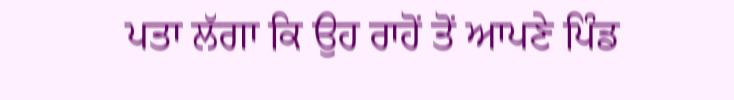ਪਤਾ ਲੱਗਾ ਕਿ ਉਹ ਰਾਹੋਂ ਤੋਂ ਆਪਣੇ ਪਿੰਡ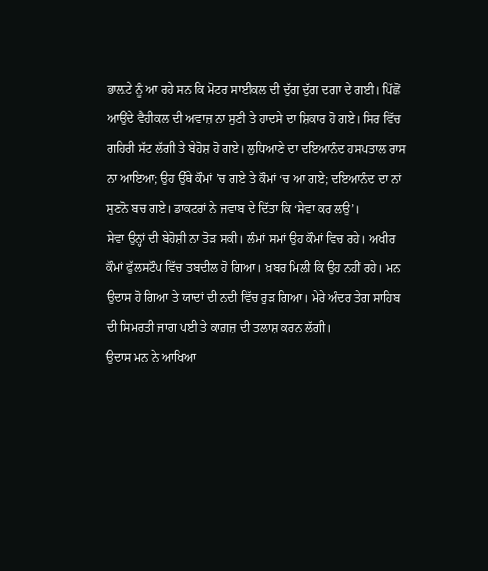ਭਾਲ਼ਟੇ ਨੂੰ ਆ ਰਹੇ ਸਨ ਕਿ ਮੋਟਰ ਸਾਈਕਲ ਦੀ ਦੁੱਗ ਦੁੱਗ ਦਗਾ ਦੇ ਗਈ। ਪਿੱਛੋਂ ਆਉਂਦੇ ਵੈਹੀਕਲ ਦੀ ਅਵਾਜ਼ ਨਾ ਸੁਣੀ ਤੇ ਹਾਦਸੇ ਦਾ ਸ਼ਿਕਾਰ ਹੋ ਗਏ। ਸਿਰ ਵਿੱਚ ਗਹਿਰੀ ਸੱਟ ਲੱਗੀ ਤੇ ਬੇਹੋਸ਼ ਹੋ ਗਏ। ਲੁਧਿਆਣੇ ਦਾ ਦਇਆਨੰਦ ਹਸਪਤਾਲ ਰਾਸ ਨਾ ਆਇਆ; ਉਹ ਉੱਥੇ ਕੌਮਾਂ ’ਚ ਗਏ ਤੇ ਕੌਮਾਂ ‘ਚ ਆ ਗਏ; ਦਇਆਨੰਦ ਦਾ ਨਾਂ ਸੁਣਨੋ ਬਚ ਗਏ। ਡਾਕਟਰਾਂ ਨੇ ਜਵਾਬ ਦੇ ਦਿੱਤਾ ਕਿ ‘ਸੇਵਾ ਕਰ ਲਉ’।
ਸੇਵਾ ਉਨ੍ਹਾਂ ਦੀ ਬੇਹੋਸ਼ੀ ਨਾ ਤੋੜ ਸਕੀ। ਲੰਮਾਂ ਸਮਾਂ ਉਹ ਕੌਮਾਂ ਵਿਚ ਰਹੇ। ਅਖੀਰ ਕੌਮਾਂ ਫੁੱਲਸਟੌਪ ਵਿੱਚ ਤਬਦੀਲ ਹੋ ਗਿਆ। ਖ਼ਬਰ ਮਿਲੀ ਕਿ ਉਹ ਨਹੀਂ ਰਹੇ। ਮਨ ਉਦਾਸ ਹੋ ਗਿਆ ਤੇ ਯਾਦਾਂ ਦੀ ਨਦੀ ਵਿੱਚ ਰੁੜ ਗਿਆ। ਮੇਰੇ ਅੰਦਰ ਤੇਗ ਸਾਹਿਬ ਦੀ ਸਿਮਰਤੀ ਜਾਗ ਪਈ ਤੇ ਕਾਗ਼ਜ਼ ਦੀ ਤਲਾਸ਼ ਕਰਨ ਲੱਗੀ।
ਉਦਾਸ ਮਨ ਨੇ ਆਖਿਆ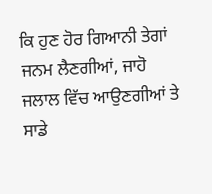ਕਿ ਹੁਣ ਹੋਰ ਗਿਆਨੀ ਤੇਗਾਂ ਜਨਮ ਲੈਣਗੀਆਂ, ਜਾਹੋ ਜਲਾਲ ਵਿੱਚ ਆਉਣਗੀਆਂ ਤੇ ਸਾਡੇ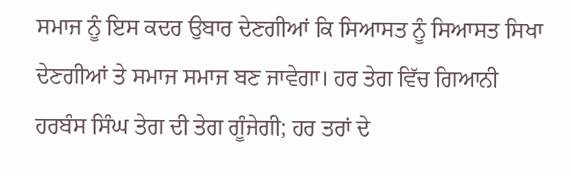ਸਮਾਜ ਨੂੰ ਇਸ ਕਦਰ ਉਬਾਰ ਦੇਣਗੀਆਂ ਕਿ ਸਿਆਸਤ ਨੂੰ ਸਿਆਸਤ ਸਿਖਾ ਦੇਣਗੀਆਂ ਤੇ ਸਮਾਜ ਸਮਾਜ ਬਣ ਜਾਵੇਗਾ। ਹਰ ਤੇਗ ਵਿੱਚ ਗਿਆਨੀ ਹਰਬੰਸ ਸਿੰਘ ਤੇਗ ਦੀ ਤੇਗ ਗੂੰਜੇਗੀ; ਹਰ ਤਰਾਂ ਦੇ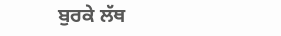ਬੁਰਕੇ ਲੱਥ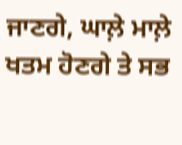ਜਾਣਗੇ, ਘਾਲ਼ੇ ਮਾਲ਼ੇ ਖਤਮ ਹੋਣਗੇ ਤੇ ਸਭ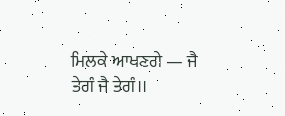ਮਿਲਕੇ ਆਖਣਗੇ — ਜੈ ਤੇਗੰ ਜੈ ਤੇਗੰ।।